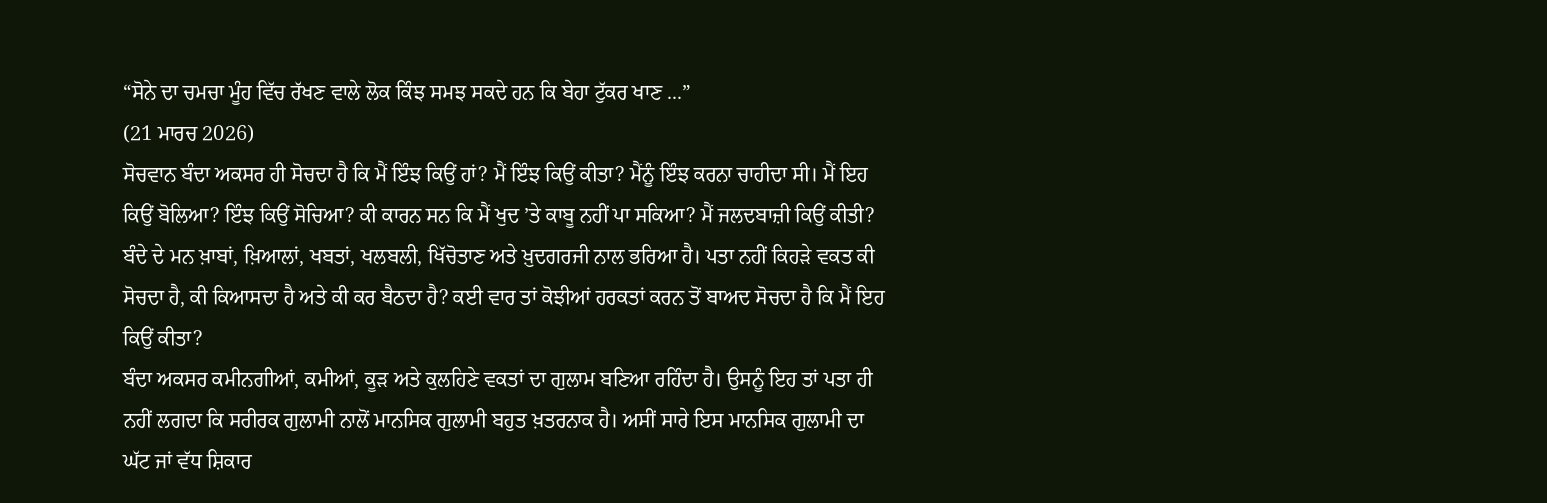“ਸੋਨੇ ਦਾ ਚਮਚਾ ਮੂੰਹ ਵਿੱਚ ਰੱਖਣ ਵਾਲੇ ਲੋਕ ਕਿੰਝ ਸਮਝ ਸਕਦੇ ਹਨ ਕਿ ਬੇਹਾ ਟੁੱਕਰ ਖਾਣ ...”
(21 ਮਾਰਚ 2026)
ਸੋਚਵਾਨ ਬੰਦਾ ਅਕਸਰ ਹੀ ਸੋਚਦਾ ਹੈ ਕਿ ਮੈਂ ਇੰਝ ਕਿਉਂ ਹਾਂ? ਮੈਂ ਇੰਝ ਕਿਉਂ ਕੀਤਾ? ਮੈਂਨੂੰ ਇੰਝ ਕਰਨਾ ਚਾਹੀਦਾ ਸੀ। ਮੈਂ ਇਹ ਕਿਉਂ ਬੋਲਿਆ? ਇੰਝ ਕਿਉਂ ਸੋਚਿਆ? ਕੀ ਕਾਰਨ ਸਨ ਕਿ ਮੈਂ ਖੁਦ ’ਤੇ ਕਾਬੂ ਨਹੀਂ ਪਾ ਸਕਿਆ? ਮੈਂ ਜਲਦਬਾਜ਼ੀ ਕਿਉਂ ਕੀਤੀ?
ਬੰਦੇ ਦੇ ਮਨ ਖ਼ਾਬਾਂ, ਖ਼ਿਆਲਾਂ, ਖਬਤਾਂ, ਖਲਬਲੀ, ਖਿੱਚੋਤਾਣ ਅਤੇ ਖ਼ੁਦਗਰਜੀ ਨਾਲ ਭਰਿਆ ਹੈ। ਪਤਾ ਨਹੀਂ ਕਿਹੜੇ ਵਕਤ ਕੀ ਸੋਚਦਾ ਹੈ, ਕੀ ਕਿਆਸਦਾ ਹੈ ਅਤੇ ਕੀ ਕਰ ਬੈਠਦਾ ਹੈ? ਕਈ ਵਾਰ ਤਾਂ ਕੋਝੀਆਂ ਹਰਕਤਾਂ ਕਰਨ ਤੋਂ ਬਾਅਦ ਸੋਚਦਾ ਹੈ ਕਿ ਮੈਂ ਇਹ ਕਿਉਂ ਕੀਤਾ?
ਬੰਦਾ ਅਕਸਰ ਕਮੀਨਗੀਆਂ, ਕਮੀਆਂ, ਕੂੜ ਅਤੇ ਕੁਲਹਿਣੇ ਵਕਤਾਂ ਦਾ ਗੁਲਾਮ ਬਣਿਆ ਰਹਿੰਦਾ ਹੈ। ਉਸਨੂੰ ਇਹ ਤਾਂ ਪਤਾ ਹੀ ਨਹੀਂ ਲਗਦਾ ਕਿ ਸਰੀਰਕ ਗੁਲਾਮੀ ਨਾਲੋਂ ਮਾਨਸਿਕ ਗੁਲਾਮੀ ਬਹੁਤ ਖ਼ਤਰਨਾਕ ਹੈ। ਅਸੀਂ ਸਾਰੇ ਇਸ ਮਾਨਸਿਕ ਗੁਲਾਮੀ ਦਾ ਘੱਟ ਜਾਂ ਵੱਧ ਸ਼ਿਕਾਰ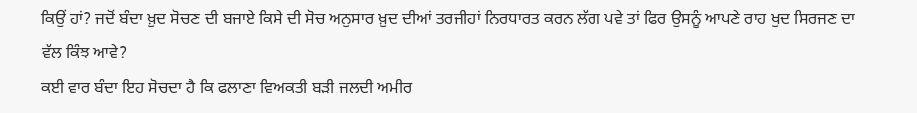ਕਿਉਂ ਹਾਂ? ਜਦੋਂ ਬੰਦਾ ਖ਼ੁਦ ਸੋਚਣ ਦੀ ਬਜਾਏ ਕਿਸੇ ਦੀ ਸੋਚ ਅਨੁਸਾਰ ਖ਼ੁਦ ਦੀਆਂ ਤਰਜੀਹਾਂ ਨਿਰਧਾਰਤ ਕਰਨ ਲੱਗ ਪਵੇ ਤਾਂ ਫਿਰ ਉਸਨੂੰ ਆਪਣੇ ਰਾਹ ਖੁਦ ਸਿਰਜਣ ਦਾ ਵੱਲ ਕਿੰਝ ਆਵੇ?
ਕਈ ਵਾਰ ਬੰਦਾ ਇਹ ਸੋਚਦਾ ਹੈ ਕਿ ਫਲਾਣਾ ਵਿਅਕਤੀ ਬੜੀ ਜਲਦੀ ਅਮੀਰ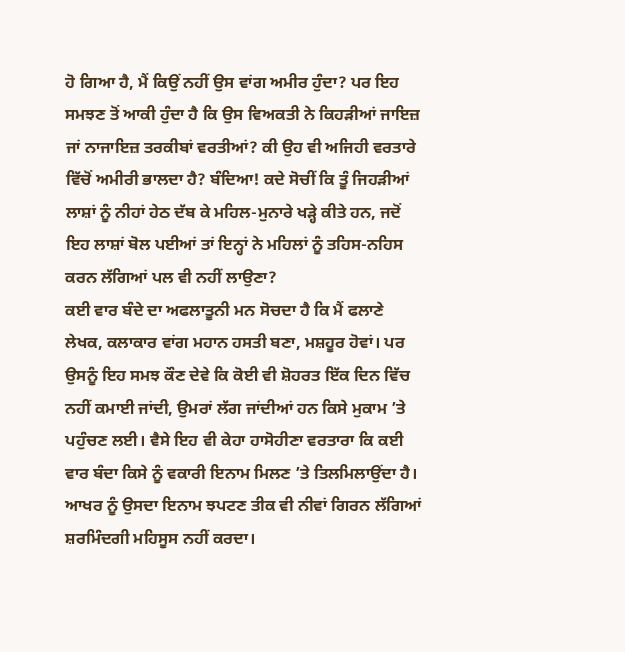ਹੋ ਗਿਆ ਹੈ, ਮੈਂ ਕਿਉਂ ਨਹੀਂ ਉਸ ਵਾਂਗ ਅਮੀਰ ਹੁੰਦਾ? ਪਰ ਇਹ ਸਮਝਣ ਤੋਂ ਆਕੀ ਹੁੰਦਾ ਹੈ ਕਿ ਉਸ ਵਿਅਕਤੀ ਨੇ ਕਿਹੜੀਆਂ ਜਾਇਜ਼ ਜਾਂ ਨਾਜਾਇਜ਼ ਤਰਕੀਬਾਂ ਵਰਤੀਆਂ? ਕੀ ਉਹ ਵੀ ਅਜਿਹੀ ਵਰਤਾਰੇ ਵਿੱਚੋਂ ਅਮੀਰੀ ਭਾਲਦਾ ਹੈ? ਬੰਦਿਆ! ਕਦੇ ਸੋਚੀਂ ਕਿ ਤੂੰ ਜਿਹੜੀਆਂ ਲਾਸ਼ਾਂ ਨੂੰ ਨੀਹਾਂ ਹੇਠ ਦੱਬ ਕੇ ਮਹਿਲ-ਮੁਨਾਰੇ ਖੜ੍ਹੇ ਕੀਤੇ ਹਨ, ਜਦੋਂ ਇਹ ਲਾਸ਼ਾਂ ਬੋਲ ਪਈਆਂ ਤਾਂ ਇਨ੍ਹਾਂ ਨੇ ਮਹਿਲਾਂ ਨੂੰ ਤਹਿਸ-ਨਹਿਸ ਕਰਨ ਲੱਗਿਆਂ ਪਲ ਵੀ ਨਹੀਂ ਲਾਉਣਾ?
ਕਈ ਵਾਰ ਬੰਦੇ ਦਾ ਅਫਲਾਤੂਨੀ ਮਨ ਸੋਚਦਾ ਹੈ ਕਿ ਮੈਂ ਫਲਾਣੇ ਲੇਖਕ, ਕਲਾਕਾਰ ਵਾਂਗ ਮਹਾਨ ਹਸਤੀ ਬਣਾ, ਮਸ਼ਹੂਰ ਹੋਵਾਂ। ਪਰ ਉਸਨੂੰ ਇਹ ਸਮਝ ਕੌਣ ਦੇਵੇ ਕਿ ਕੋਈ ਵੀ ਸ਼ੋਹਰਤ ਇੱਕ ਦਿਨ ਵਿੱਚ ਨਹੀਂ ਕਮਾਈ ਜਾਂਦੀ, ਉਮਰਾਂ ਲੱਗ ਜਾਂਦੀਆਂ ਹਨ ਕਿਸੇ ਮੁਕਾਮ ’ਤੇ ਪਹੁੰਚਣ ਲਈ। ਵੈਸੇ ਇਹ ਵੀ ਕੇਹਾ ਹਾਸੋਹੀਣਾ ਵਰਤਾਰਾ ਕਿ ਕਈ ਵਾਰ ਬੰਦਾ ਕਿਸੇ ਨੂੰ ਵਕਾਰੀ ਇਨਾਮ ਮਿਲਣ ’ਤੇ ਤਿਲਮਿਲਾਉਂਦਾ ਹੈ। ਆਖਰ ਨੂੰ ਉਸਦਾ ਇਨਾਮ ਝਪਟਣ ਤੀਕ ਵੀ ਨੀਵਾਂ ਗਿਰਨ ਲੱਗਿਆਂ ਸ਼ਰਮਿੰਦਗੀ ਮਹਿਸੂਸ ਨਹੀਂ ਕਰਦਾ।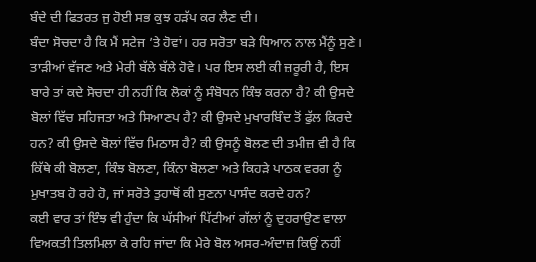ਬੰਦੇ ਦੀ ਫਿਤਰਤ ਜੁ ਹੋਈ ਸਭ ਕੁਝ ਹੜੱਪ ਕਰ ਲੈਣ ਦੀ।
ਬੰਦਾ ਸੋਚਦਾ ਹੈ ਕਿ ਮੈਂ ਸਟੇਜ ’ਤੇ ਹੋਵਾਂ। ਹਰ ਸਰੋਤਾ ਬੜੇ ਧਿਆਨ ਨਾਲ ਮੈਂਨੂੰ ਸੁਣੇ। ਤਾੜੀਆਂ ਵੱਜਣ ਅਤੇ ਮੇਰੀ ਬੱਲੇ ਬੱਲੇ ਹੋਵੇ। ਪਰ ਇਸ ਲਈ ਕੀ ਜ਼ਰੂਰੀ ਹੈ, ਇਸ ਬਾਰੇ ਤਾਂ ਕਦੇ ਸੋਚਦਾ ਹੀ ਨਹੀਂ ਕਿ ਲੋਕਾਂ ਨੂੰ ਸੰਬੋਧਨ ਕਿੰਝ ਕਰਨਾ ਹੈ? ਕੀ ਉਸਦੇ ਬੋਲਾਂ ਵਿੱਚ ਸਹਿਜਤਾ ਅਤੇ ਸਿਆਣਪ ਹੈ? ਕੀ ਉਸਦੇ ਮੁਖਾਰਬਿੰਦ ਤੋਂ ਫੁੱਲ ਕਿਰਦੇ ਹਨ? ਕੀ ਉਸਦੇ ਬੋਲਾਂ ਵਿੱਚ ਮਿਠਾਸ ਹੈ? ਕੀ ਉਸਨੂੰ ਬੋਲਣ ਦੀ ਤਮੀਜ਼ ਵੀ ਹੈ ਕਿ ਕਿੱਥੇ ਕੀ ਬੋਲਣਾ, ਕਿੰਝ ਬੋਲਣਾ, ਕਿੰਨਾ ਬੋਲਣਾ ਅਤੇ ਕਿਹੜੇ ਪਾਠਕ ਵਰਗ ਨੂੰ ਮੁਖਾਤਬ ਹੋ ਰਹੇ ਹੋ, ਜਾਂ ਸਰੋਤੇ ਤੁਹਾਥੋਂ ਕੀ ਸੁਣਨਾ ਪਾਸੰਦ ਕਰਦੇ ਹਨ?
ਕਈ ਵਾਰ ਤਾਂ ਇੰਝ ਵੀ ਹੁੰਦਾ ਕਿ ਘੱਸੀਆਂ ਪਿੱਟੀਆਂ ਗੱਲਾਂ ਨੂੰ ਦੁਹਰਾਉਣ ਵਾਲਾ ਵਿਅਕਤੀ ਤਿਲਮਿਲਾ ਕੇ ਰਹਿ ਜਾਂਦਾ ਕਿ ਮੇਰੇ ਬੋਲ ਅਸਰ-ਅੰਦਾਜ਼ ਕਿਉਂ ਨਹੀਂ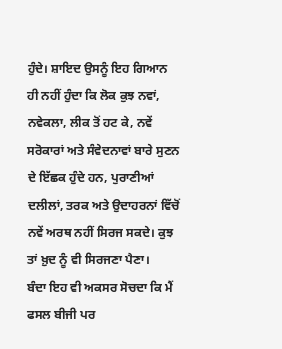ਹੁੰਦੇ। ਸ਼ਾਇਦ ਉਸਨੂੰ ਇਹ ਗਿਆਨ ਹੀ ਨਹੀਂ ਹੁੰਦਾ ਕਿ ਲੋਕ ਕੁਝ ਨਵਾਂ, ਨਵੇਕਲਾ, ਲੀਕ ਤੋਂ ਹਟ ਕੇ, ਨਵੇਂ ਸਰੋਕਾਰਾਂ ਅਤੇ ਸੰਵੇਦਨਾਵਾਂ ਬਾਰੇ ਸੁਣਨ ਦੇ ਇੱਛਕ ਹੁੰਦੇ ਹਨ, ਪੁਰਾਣੀਆਂ ਦਲੀਲਾਂ, ਤਰਕ ਅਤੇ ਉਦਾਹਰਨਾਂ ਵਿੱਚੋਂ ਨਵੇਂ ਅਰਥ ਨਹੀਂ ਸਿਰਜ ਸਕਦੇ। ਕੁਝ ਤਾਂ ਖ਼ੁਦ ਨੂੰ ਵੀ ਸਿਰਜਣਾ ਪੈਣਾ।
ਬੰਦਾ ਇਹ ਵੀ ਅਕਸਰ ਸੋਚਦਾ ਕਿ ਮੈਂ ਫਸਲ ਬੀਜੀ ਪਰ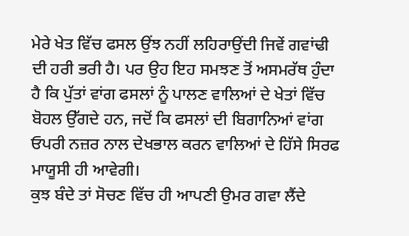ਮੇਰੇ ਖੇਤ ਵਿੱਚ ਫਸਲ ਉਂਝ ਨਹੀਂ ਲਹਿਰਾਉਂਦੀ ਜਿਵੇਂ ਗਵਾਂਢੀ ਦੀ ਹਰੀ ਭਰੀ ਹੈ। ਪਰ ਉਹ ਇਹ ਸਮਝਣ ਤੋਂ ਅਸਮਰੱਥ ਹੁੰਦਾ ਹੈ ਕਿ ਪੁੱਤਾਂ ਵਾਂਗ ਫਸਲਾਂ ਨੂੰ ਪਾਲਣ ਵਾਲਿਆਂ ਦੇ ਖੇਤਾਂ ਵਿੱਚ ਬੋਹਲ ਉੱਗਦੇ ਹਨ, ਜਦੋਂ ਕਿ ਫਸਲਾਂ ਦੀ ਬਿਗਾਨਿਆਂ ਵਾਂਗ ਓਪਰੀ ਨਜ਼ਰ ਨਾਲ ਦੇਖਭਾਲ ਕਰਨ ਵਾਲਿਆਂ ਦੇ ਹਿੱਸੇ ਸਿਰਫ ਮਾਯੂਸੀ ਹੀ ਆਵੇਗੀ।
ਕੁਝ ਬੰਦੇ ਤਾਂ ਸੋਚਣ ਵਿੱਚ ਹੀ ਆਪਣੀ ਉਮਰ ਗਵਾ ਲੈਂਦੇ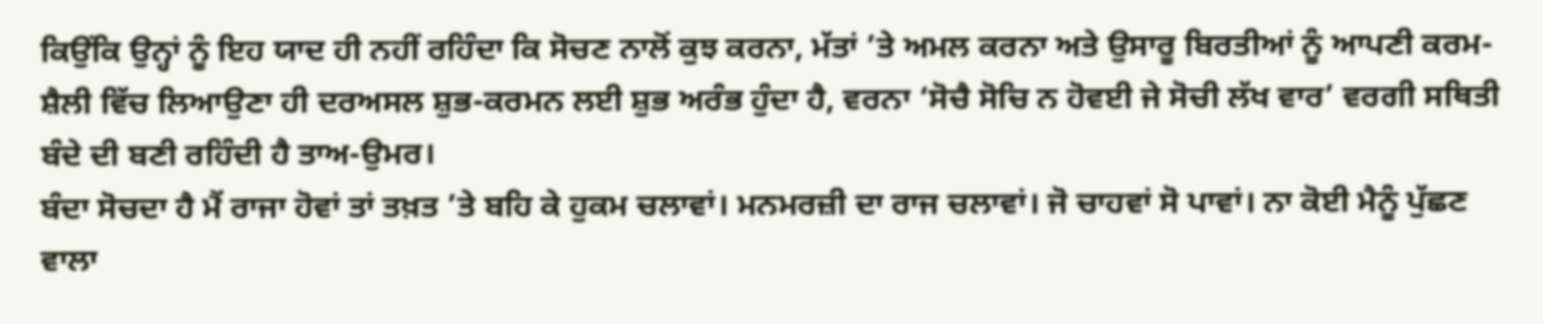ਕਿਉਂਕਿ ਉਨ੍ਹਾਂ ਨੂੰ ਇਹ ਯਾਦ ਹੀ ਨਹੀਂ ਰਹਿੰਦਾ ਕਿ ਸੋਚਣ ਨਾਲੋਂ ਕੁਝ ਕਰਨਾ, ਮੱਤਾਂ ’ਤੇ ਅਮਲ ਕਰਨਾ ਅਤੇ ਉਸਾਰੂ ਬਿਰਤੀਆਂ ਨੂੰ ਆਪਣੀ ਕਰਮ-ਸ਼ੈਲੀ ਵਿੱਚ ਲਿਆਉਣਾ ਹੀ ਦਰਅਸਲ ਸ਼ੁਭ-ਕਰਮਨ ਲਈ ਸ਼ੁਭ ਅਰੰਭ ਹੁੰਦਾ ਹੈ, ਵਰਨਾ ‘ਸੋਚੈ ਸੋਚਿ ਨ ਹੋਵਈ ਜੇ ਸੋਚੀ ਲੱਖ ਵਾਰ’ ਵਰਗੀ ਸਥਿਤੀ ਬੰਦੇ ਦੀ ਬਣੀ ਰਹਿੰਦੀ ਹੈ ਤਾਅ-ਉਮਰ।
ਬੰਦਾ ਸੋਚਦਾ ਹੈ ਮੈਂ ਰਾਜਾ ਹੋਵਾਂ ਤਾਂ ਤਖ਼ਤ ’ਤੇ ਬਹਿ ਕੇ ਹੁਕਮ ਚਲਾਵਾਂ। ਮਨਮਰਜ਼ੀ ਦਾ ਰਾਜ ਚਲਾਵਾਂ। ਜੋ ਚਾਹਵਾਂ ਸੋ ਪਾਵਾਂ। ਨਾ ਕੋਈ ਮੈਨੂੰ ਪੁੱਛਣ ਵਾਲਾ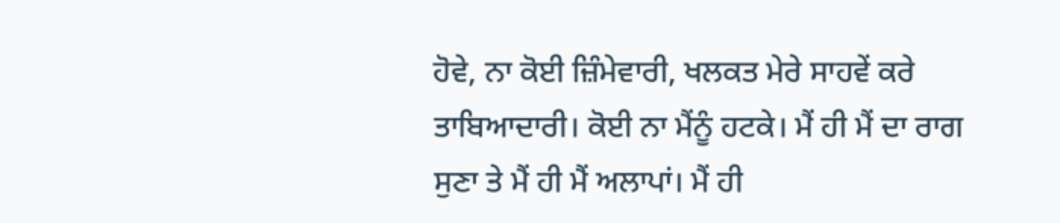ਹੋਵੇ, ਨਾ ਕੋਈ ਜ਼ਿੰਮੇਵਾਰੀ, ਖਲਕਤ ਮੇਰੇ ਸਾਹਵੇਂ ਕਰੇ ਤਾਬਿਆਦਾਰੀ। ਕੋਈ ਨਾ ਮੈਂਨੂੰ ਹਟਕੇ। ਮੈਂ ਹੀ ਮੈਂ ਦਾ ਰਾਗ ਸੁਣਾ ਤੇ ਮੈਂ ਹੀ ਮੈਂ ਅਲਾਪਾਂ। ਮੈਂ ਹੀ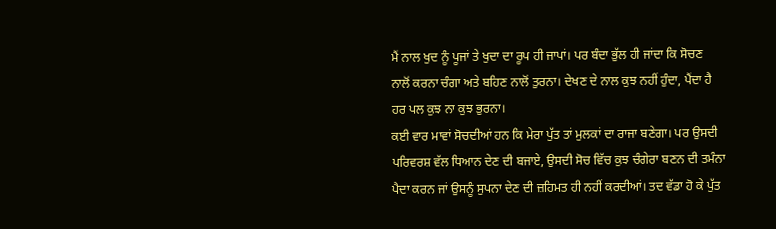ਮੈਂ ਨਾਲ ਖੁਦ ਨੂੰ ਪੂਜਾਂ ਤੇ ਖੁਦਾ ਦਾ ਰੂਪ ਹੀ ਜਾਪਾਂ। ਪਰ ਬੰਦਾ ਭੁੱਲ ਹੀ ਜਾਂਦਾ ਕਿ ਸੋਚਣ ਨਾਲੋਂ ਕਰਨਾ ਚੰਗਾ ਅਤੇ ਬਹਿਣ ਨਾਲੋਂ ਤੁਰਨਾ। ਦੇਖਣ ਦੇ ਨਾਲ ਕੁਝ ਨਹੀਂ ਹੁੰਦਾ, ਪੈਂਦਾ ਹੈ ਹਰ ਪਲ ਕੁਝ ਨਾ ਕੁਝ ਭੁਰਨਾ।
ਕਈ ਵਾਰ ਮਾਵਾਂ ਸੋਚਦੀਆਂ ਹਨ ਕਿ ਮੇਰਾ ਪੁੱਤ ਤਾਂ ਮੁਲਕਾਂ ਦਾ ਰਾਜਾ ਬਣੇਗਾ। ਪਰ ਉਸਦੀ ਪਰਿਵਰਸ਼ ਵੱਲ ਧਿਆਨ ਦੇਣ ਦੀ ਬਜਾਏ, ਉਸਦੀ ਸੋਚ ਵਿੱਚ ਕੁਝ ਚੰਗੇਰਾ ਬਣਨ ਦੀ ਤਮੰਨਾ ਪੈਦਾ ਕਰਨ ਜਾਂ ਉਸਨੂੰ ਸੁਪਨਾ ਦੇਣ ਦੀ ਜ਼ਹਿਮਤ ਹੀ ਨਹੀਂ ਕਰਦੀਆਂ। ਤਦ ਵੱਡਾ ਹੋ ਕੇ ਪੁੱਤ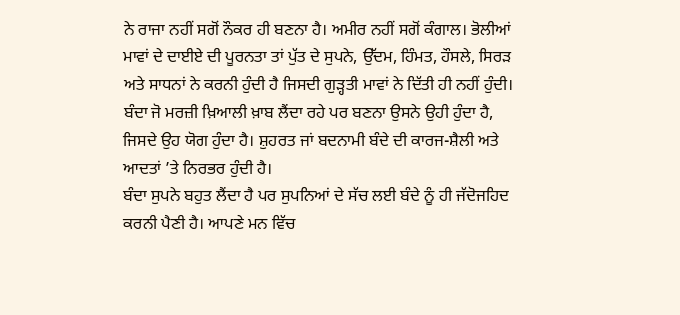ਨੇ ਰਾਜਾ ਨਹੀਂ ਸਗੋਂ ਨੌਕਰ ਹੀ ਬਣਨਾ ਹੈ। ਅਮੀਰ ਨਹੀਂ ਸਗੋਂ ਕੰਗਾਲ। ਭੋਲੀਆਂ ਮਾਵਾਂ ਦੇ ਦਾਈਏ ਦੀ ਪੂਰਨਤਾ ਤਾਂ ਪੁੱਤ ਦੇ ਸੁਪਨੇ, ਉੱਦਮ, ਹਿੰਮਤ, ਹੌਸਲੇ, ਸਿਰੜ ਅਤੇ ਸਾਧਨਾਂ ਨੇ ਕਰਨੀ ਹੁੰਦੀ ਹੈ ਜਿਸਦੀ ਗੁੜ੍ਹਤੀ ਮਾਵਾਂ ਨੇ ਦਿੱਤੀ ਹੀ ਨਹੀਂ ਹੁੰਦੀ।
ਬੰਦਾ ਜੋ ਮਰਜ਼ੀ ਖ਼ਿਆਲੀ ਖ਼ਾਬ ਲੈਂਦਾ ਰਹੇ ਪਰ ਬਣਨਾ ਉਸਨੇ ਉਹੀ ਹੁੰਦਾ ਹੈ, ਜਿਸਦੇ ਉਹ ਯੋਗ ਹੁੰਦਾ ਹੈ। ਸ਼ੁਹਰਤ ਜਾਂ ਬਦਨਾਮੀ ਬੰਦੇ ਦੀ ਕਾਰਜ-ਸ਼ੈਲੀ ਅਤੇ ਆਦਤਾਂ ’ਤੇ ਨਿਰਭਰ ਹੁੰਦੀ ਹੈ।
ਬੰਦਾ ਸੁਪਨੇ ਬਹੁਤ ਲੈਂਦਾ ਹੈ ਪਰ ਸੁਪਨਿਆਂ ਦੇ ਸੱਚ ਲਈ ਬੰਦੇ ਨੂੰ ਹੀ ਜੱਦੋਜਹਿਦ ਕਰਨੀ ਪੈਣੀ ਹੈ। ਆਪਣੇ ਮਨ ਵਿੱਚ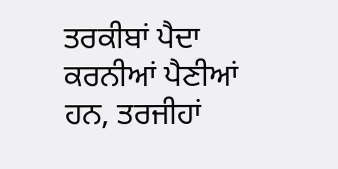ਤਰਕੀਬਾਂ ਪੈਦਾ ਕਰਨੀਆਂ ਪੈਣੀਆਂ ਹਨ, ਤਰਜੀਹਾਂ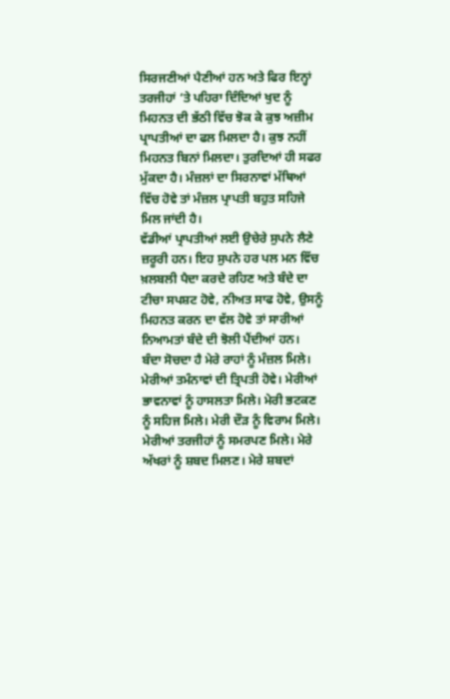ਸਿਰਜਣੀਆਂ ਪੈਣੀਆਂ ਹਨ ਅਤੇ ਫਿਰ ਇਨ੍ਹਾਂ ਤਰਜੀਹਾਂ ’ਤੇ ਪਹਿਰਾ ਦਿੰਦਿਆਂ ਖੁਦ ਨੂੰ ਮਿਹਨਤ ਦੀ ਭੱਠੀ ਵਿੱਚ ਝੋਕ ਕੇ ਕੁਝ ਅਜ਼ੀਮ ਪ੍ਰਾਪਤੀਆਂ ਦਾ ਫਲ ਮਿਲਦਾ ਹੈ। ਕੁਝ ਨਹੀਂ ਮਿਹਨਤ ਬਿਨਾਂ ਮਿਲਦਾ। ਤੁਰਦਿਆਂ ਹੀ ਸਫਰ ਮੁੱਕਦਾ ਹੈ। ਮੰਜ਼ਲਾਂ ਦਾ ਸਿਰਨਾਵਾਂ ਮੱਥਿਆਂ ਵਿੱਚ ਹੋਵੇ ਤਾਂ ਮੰਜ਼ਲ ਪ੍ਰਾਪਤੀ ਬਹੁਤ ਸਹਿਜੇ ਮਿਲ ਜਾਂਦੀ ਹੈ।
ਵੱਡੀਆਂ ਪ੍ਰਾਪਤੀਆਂ ਲਈ ਉਚੇਰੇ ਸੁਪਨੇ ਲੈਣੇ ਜ਼ਰੂਰੀ ਹਨ। ਇਹ ਸੁਪਨੇ ਹਰ ਪਲ ਮਨ ਵਿੱਚ ਖ਼ਲਬਲੀ ਪੈਦਾ ਕਰਦੇ ਰਹਿਣ ਅਤੇ ਬੰਦੇ ਦਾ ਟੀਚਾ ਸਪਸ਼ਟ ਹੋਵੇ, ਨੀਅਤ ਸਾਫ ਹੋਵੇ, ਉਸਨੂੰ ਮਿਹਨਤ ਕਰਨ ਦਾ ਵੱਲ ਹੋਵੇ ਤਾਂ ਸਾਰੀਆਂ ਨਿਆਮਤਾਂ ਬੰਦੇ ਦੀ ਝੋਲੀ ਪੈਂਦੀਆਂ ਹਨ।
ਬੰਦਾ ਸੋਚਦਾ ਹੈ ਮੇਰੇ ਰਾਹਾਂ ਨੂੰ ਮੰਜ਼ਲ ਮਿਲੇ। ਮੇਰੀਆਂ ਤਮੰਨਾਵਾਂ ਦੀ ਤ੍ਰਿਪਤੀ ਹੋਵੇ। ਮੇਰੀਆਂ ਭਾਵਨਾਵਾਂ ਨੂੰ ਹਾਸਲਤਾ ਮਿਲੇ। ਮੇਰੀ ਭਟਕਣ ਨੂੰ ਸਹਿਜ ਮਿਲੇ। ਮੇਰੀ ਦੌੜ ਨੂੰ ਵਿਰਾਮ ਮਿਲੇ। ਮੇਰੀਆਂ ਤਰਜੀਹਾਂ ਨੂੰ ਸਮਰਪਣ ਮਿਲੇ। ਮੇਰੇ ਅੱਖਰਾਂ ਨੂੰ ਸ਼ਬਦ ਮਿਲਣ। ਮੇਰੇ ਸ਼ਬਦਾਂ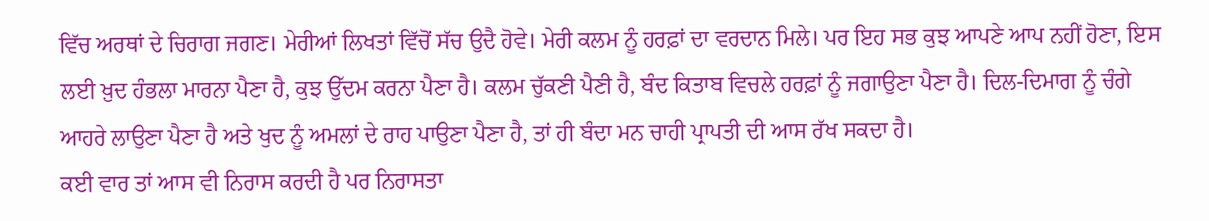ਵਿੱਚ ਅਰਥਾਂ ਦੇ ਚਿਰਾਗ ਜਗਣ। ਮੇਰੀਆਂ ਲਿਖਤਾਂ ਵਿੱਚੋਂ ਸੱਚ ਉਦੈ ਹੋਵੇ। ਮੇਰੀ ਕਲਮ ਨੂੰ ਹਰਫ਼ਾਂ ਦਾ ਵਰਦਾਨ ਮਿਲੇ। ਪਰ ਇਹ ਸਭ ਕੁਝ ਆਪਣੇ ਆਪ ਨਹੀਂ ਹੋਣਾ, ਇਸ ਲਈ ਖ਼ੁਦ ਹੰਭਲਾ ਮਾਰਨਾ ਪੈਣਾ ਹੈ, ਕੁਝ ਉੱਦਮ ਕਰਨਾ ਪੈਣਾ ਹੈ। ਕਲਮ ਚੁੱਕਣੀ ਪੈਣੀ ਹੈ, ਬੰਦ ਕਿਤਾਬ ਵਿਚਲੇ ਹਰਫ਼ਾਂ ਨੂੰ ਜਗਾਉਣਾ ਪੈਣਾ ਹੈ। ਦਿਲ-ਦਿਮਾਗ ਨੂੰ ਚੰਗੇ ਆਹਰੇ ਲਾਉਣਾ ਪੈਣਾ ਹੈ ਅਤੇ ਖੁਦ ਨੂੰ ਅਮਲਾਂ ਦੇ ਰਾਹ ਪਾਉਣਾ ਪੈਣਾ ਹੈ, ਤਾਂ ਹੀ ਬੰਦਾ ਮਨ ਚਾਹੀ ਪ੍ਰਾਪਤੀ ਦੀ ਆਸ ਰੱਖ ਸਕਦਾ ਹੈ।
ਕਈ ਵਾਰ ਤਾਂ ਆਸ ਵੀ ਨਿਰਾਸ ਕਰਦੀ ਹੈ ਪਰ ਨਿਰਾਸਤਾ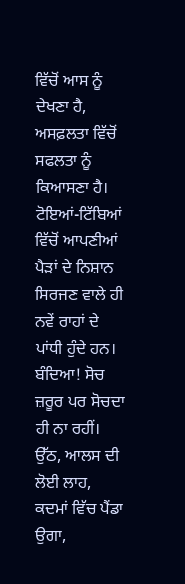ਵਿੱਚੋਂ ਆਸ ਨੂੰ ਦੇਖਣਾ ਹੈ, ਅਸਫ਼ਲਤਾ ਵਿੱਚੋਂ ਸਫਲਤਾ ਨੂੰ ਕਿਆਸਣਾ ਹੈ। ਟੋਇਆਂ-ਟਿੱਬਿਆਂ ਵਿੱਚੋਂ ਆਪਣੀਆਂ ਪੈੜਾਂ ਦੇ ਨਿਸ਼ਾਨ ਸਿਰਜਣ ਵਾਲੇ ਹੀ ਨਵੇਂ ਰਾਹਾਂ ਦੇ ਪਾਂਧੀ ਹੁੰਦੇ ਹਨ। ਬੰਦਿਆ! ਸੋਚ ਜ਼ਰੂਰ ਪਰ ਸੋਚਦਾ ਹੀ ਨਾ ਰਹੀਂ। ਉੱਠ, ਆਲਸ ਦੀ ਲੋਈ ਲਾਹ, ਕਦਮਾਂ ਵਿੱਚ ਪੈਂਡਾ ਉਗਾ,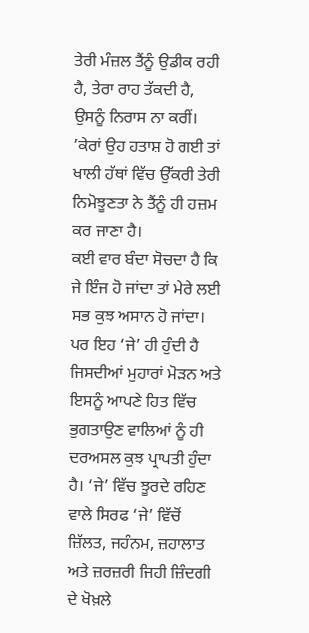ਤੇਰੀ ਮੰਜ਼ਲ ਤੈਂਨੂੰ ਉਡੀਕ ਰਹੀ ਹੈ, ਤੇਰਾ ਰਾਹ ਤੱਕਦੀ ਹੈ, ਉਸਨੂੰ ਨਿਰਾਸ ਨਾ ਕਰੀਂ। ’ਕੇਰਾਂ ਉਹ ਹਤਾਸ਼ ਹੋ ਗਈ ਤਾਂ ਖਾਲੀ ਹੱਥਾਂ ਵਿੱਚ ਉੱਕਰੀ ਤੇਰੀ ਨਿਮੋਝੂਣਤਾ ਨੇ ਤੈਂਨੂੰ ਹੀ ਹਜ਼ਮ ਕਰ ਜਾਣਾ ਹੈ।
ਕਈ ਵਾਰ ਬੰਦਾ ਸੋਚਦਾ ਹੈ ਕਿ ਜੇ ਇੰਜ ਹੋ ਜਾਂਦਾ ਤਾਂ ਮੇਰੇ ਲਈ ਸਭ ਕੁਝ ਅਸਾਨ ਹੋ ਜਾਂਦਾ। ਪਰ ਇਹ ‘ਜੇ’ ਹੀ ਹੁੰਦੀ ਹੈ ਜਿਸਦੀਆਂ ਮੁਹਾਰਾਂ ਮੋੜਨ ਅਤੇ ਇਸਨੂੰ ਆਪਣੇ ਹਿਤ ਵਿੱਚ ਭੁਗਤਾਉਣ ਵਾਲਿਆਂ ਨੂੰ ਹੀ ਦਰਅਸਲ ਕੁਝ ਪ੍ਰਾਪਤੀ ਹੁੰਦਾ ਹੈ। ‘ਜੇ’ ਵਿੱਚ ਝੂਰਦੇ ਰਹਿਣ ਵਾਲੇ ਸਿਰਫ ‘ਜੇ’ ਵਿੱਚੋਂ ਜ਼ਿੱਲਤ, ਜਹੰਨਮ, ਜ਼ਹਾਲਾਤ ਅਤੇ ਜ਼ਰਜ਼ਰੀ ਜਿਹੀ ਜ਼ਿੰਦਗੀ ਦੇ ਖੋਖ਼ਲੇ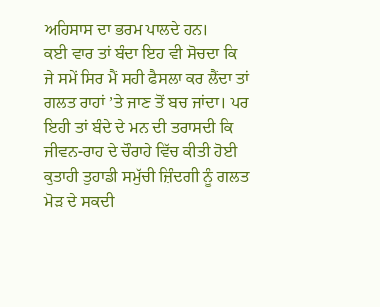ਅਹਿਸਾਸ ਦਾ ਭਰਮ ਪਾਲਦੇ ਹਨ।
ਕਈ ਵਾਰ ਤਾਂ ਬੰਦਾ ਇਹ ਵੀ ਸੋਚਦਾ ਕਿ ਜੇ ਸਮੇਂ ਸਿਰ ਮੈਂ ਸਹੀ ਫੈਸਲਾ ਕਰ ਲੈਂਦਾ ਤਾਂ ਗਲਤ ਰਾਹਾਂ ’ਤੇ ਜਾਣ ਤੋਂ ਬਚ ਜਾਂਦਾ। ਪਰ ਇਹੀ ਤਾਂ ਬੰਦੇ ਦੇ ਮਨ ਦੀ ਤਰਾਸਦੀ ਕਿ ਜੀਵਨ-ਰਾਹ ਦੇ ਚੌਰਾਹੇ ਵਿੱਚ ਕੀਤੀ ਹੋਈ ਕੁਤਾਹੀ ਤੁਹਾਡੀ ਸਮੁੱਚੀ ਜ਼ਿੰਦਗੀ ਨੂੰ ਗਲਤ ਮੋੜ ਦੇ ਸਕਦੀ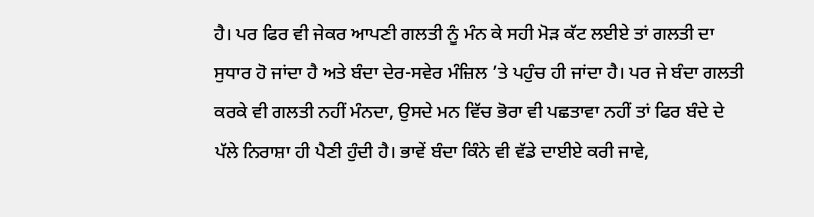ਹੈ। ਪਰ ਫਿਰ ਵੀ ਜੇਕਰ ਆਪਣੀ ਗਲਤੀ ਨੂੰ ਮੰਨ ਕੇ ਸਹੀ ਮੋੜ ਕੱਟ ਲਈਏ ਤਾਂ ਗਲਤੀ ਦਾ ਸੁਧਾਰ ਹੋ ਜਾਂਦਾ ਹੈ ਅਤੇ ਬੰਦਾ ਦੇਰ-ਸਵੇਰ ਮੰਜ਼ਿਲ ’ਤੇ ਪਹੁੰਚ ਹੀ ਜਾਂਦਾ ਹੈ। ਪਰ ਜੇ ਬੰਦਾ ਗਲਤੀ ਕਰਕੇ ਵੀ ਗਲਤੀ ਨਹੀਂ ਮੰਨਦਾ, ਉਸਦੇ ਮਨ ਵਿੱਚ ਭੋਰਾ ਵੀ ਪਛਤਾਵਾ ਨਹੀਂ ਤਾਂ ਫਿਰ ਬੰਦੇ ਦੇ ਪੱਲੇ ਨਿਰਾਸ਼ਾ ਹੀ ਪੈਣੀ ਹੁੰਦੀ ਹੈ। ਭਾਵੇਂ ਬੰਦਾ ਕਿੰਨੇ ਵੀ ਵੱਡੇ ਦਾਈਏ ਕਰੀ ਜਾਵੇ,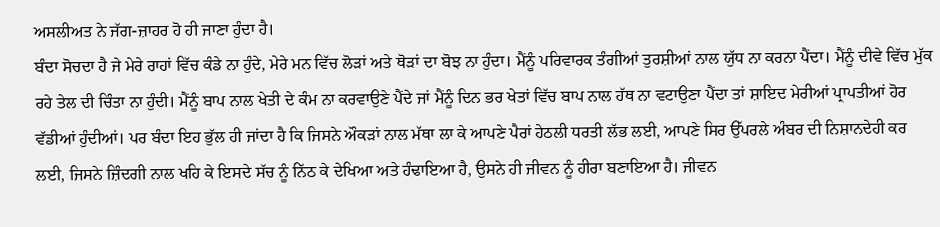ਅਸਲੀਅਤ ਨੇ ਜੱਗ-ਜ਼ਾਹਰ ਹੋ ਹੀ ਜਾਣਾ ਹੁੰਦਾ ਹੈ।
ਬੰਦਾ ਸੋਚਦਾ ਹੈ ਜੇ ਮੇਰੇ ਰਾਹਾਂ ਵਿੱਚ ਕੰਡੇ ਨਾ ਹੁੰਦੇ, ਮੇਰੇ ਮਨ ਵਿੱਚ ਲੋੜਾਂ ਅਤੇ ਥੋੜਾਂ ਦਾ ਬੋਝ ਨਾ ਹੁੰਦਾ। ਮੈਂਨੂੰ ਪਰਿਵਾਰਕ ਤੰਗੀਆਂ ਤੁਰਸ਼ੀਆਂ ਨਾਲ ਯੁੱਧ ਨਾ ਕਰਨਾ ਪੈਂਦਾ। ਮੈਂਨੂੰ ਦੀਵੇ ਵਿੱਚ ਮੁੱਕ ਰਹੇ ਤੇਲ ਦੀ ਚਿੰਤਾ ਨਾ ਹੁੰਦੀ। ਮੈਂਨੂੰ ਬਾਪ ਨਾਲ ਖੇਤੀ ਦੇ ਕੰਮ ਨਾ ਕਰਵਾਉਣੇ ਪੈਂਦੇ ਜਾਂ ਮੈਂਨੂੰ ਦਿਨ ਭਰ ਖੇਤਾਂ ਵਿੱਚ ਬਾਪ ਨਾਲ ਹੱਥ ਨਾ ਵਟਾਉਣਾ ਪੈਂਦਾ ਤਾਂ ਸ਼ਾਇਦ ਮੇਰੀਆਂ ਪ੍ਰਾਪਤੀਆਂ ਹੋਰ ਵੱਡੀਆਂ ਹੁੰਦੀਆਂ। ਪਰ ਬੰਦਾ ਇਹ ਭੁੱਲ ਹੀ ਜਾਂਦਾ ਹੈ ਕਿ ਜਿਸਨੇ ਔਕੜਾਂ ਨਾਲ ਮੱਥਾ ਲਾ ਕੇ ਆਪਣੇ ਪੈਰਾਂ ਹੇਠਲੀ ਧਰਤੀ ਲੱਭ ਲਈ, ਆਪਣੇ ਸਿਰ ਉੱਪਰਲੇ ਅੰਬਰ ਦੀ ਨਿਸ਼ਾਨਦੇਹੀ ਕਰ ਲਈ, ਜਿਸਨੇ ਜ਼ਿੰਦਗੀ ਨਾਲ ਖਹਿ ਕੇ ਇਸਦੇ ਸੱਚ ਨੂੰ ਨਿੱਠ ਕੇ ਦੇਖਿਆ ਅਤੇ ਹੰਢਾਇਆ ਹੈ, ਉਸਨੇ ਹੀ ਜੀਵਨ ਨੂੰ ਹੀਰਾ ਬਣਾਇਆ ਹੈ। ਜੀਵਨ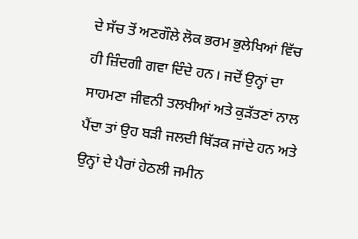ਦੇ ਸੱਚ ਤੋਂ ਅਣਗੌਲੇ ਲੋਕ ਭਰਮ ਭੁਲੇਖਿਆਂ ਵਿੱਚ ਹੀ ਜ਼ਿੰਦਗੀ ਗਵਾ ਦਿੰਦੇ ਹਨ। ਜਦੋਂ ਉਨ੍ਹਾਂ ਦਾ ਸਾਹਮਣਾ ਜੀਵਨੀ ਤਲਖੀਆਂ ਅਤੇ ਕੁੜੱਤਣਾਂ ਨਾਲ ਪੈਂਦਾ ਤਾਂ ਉਹ ਬੜੀ ਜਲਦੀ ਥਿੱੜਕ ਜਾਂਦੇ ਹਨ ਅਤੇ ਉਨ੍ਹਾਂ ਦੇ ਪੈਰਾਂ ਹੇਠਲੀ ਜਮੀਨ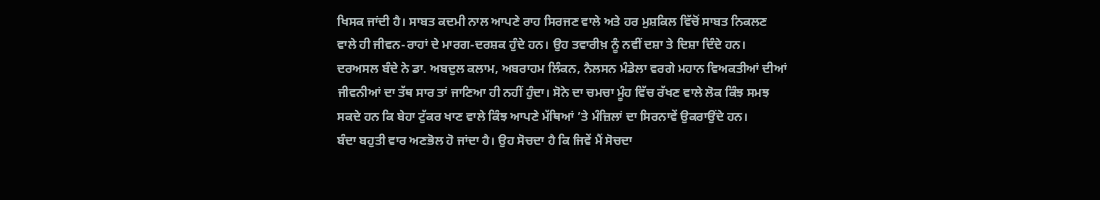ਖਿਸਕ ਜਾਂਦੀ ਹੈ। ਸਾਬਤ ਕਦਮੀ ਨਾਲ ਆਪਣੇ ਰਾਹ ਸਿਰਜਣ ਵਾਲੇ ਅਤੇ ਹਰ ਮੁਸ਼ਕਿਲ ਵਿੱਚੋਂ ਸਾਬਤ ਨਿਕਲਣ ਵਾਲੇ ਹੀ ਜੀਵਨ-ਰਾਹਾਂ ਦੇ ਮਾਰਗ-ਦਰਸ਼ਕ ਹੁੰਦੇ ਹਨ। ਉਹ ਤਵਾਰੀਖ਼ ਨੂੰ ਨਵੀਂ ਦਸ਼ਾ ਤੇ ਦਿਸ਼ਾ ਦਿੰਦੇ ਹਨ। ਦਰਅਸਲ ਬੰਦੇ ਨੇ ਡਾ. ਅਬਦੁਲ ਕਲਾਮ, ਅਬਰਾਹਮ ਲਿੰਕਨ, ਨੈਲਸਨ ਮੰਡੇਲਾ ਵਰਗੇ ਮਹਾਨ ਵਿਅਕਤੀਆਂ ਦੀਆਂ ਜੀਵਨੀਆਂ ਦਾ ਤੱਥ ਸਾਰ ਤਾਂ ਜਾਣਿਆ ਹੀ ਨਹੀਂ ਹੁੰਦਾ। ਸੋਨੇ ਦਾ ਚਮਚਾ ਮੂੰਹ ਵਿੱਚ ਰੱਖਣ ਵਾਲੇ ਲੋਕ ਕਿੰਝ ਸਮਝ ਸਕਦੇ ਹਨ ਕਿ ਬੇਹਾ ਟੁੱਕਰ ਖਾਣ ਵਾਲੇ ਕਿੰਝ ਆਪਣੇ ਮੱਥਿਆਂ ’ਤੇ ਮੰਜ਼ਿਲਾਂ ਦਾ ਸਿਰਨਾਵੇਂ ਉਕਰਾਉਂਦੇ ਹਨ।
ਬੰਦਾ ਬਹੁਤੀ ਵਾਰ ਅਣਭੋਲ ਹੋ ਜਾਂਦਾ ਹੈ। ਉਹ ਸੋਚਦਾ ਹੈ ਕਿ ਜਿਵੇਂ ਮੈਂ ਸੋਚਦਾ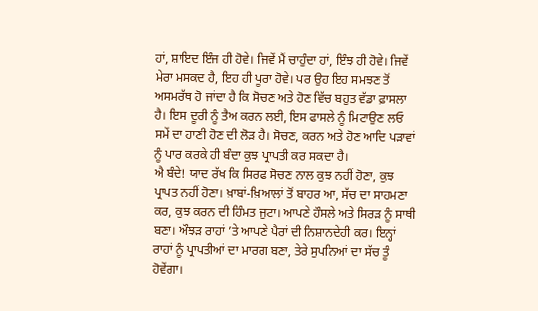ਹਾਂ, ਸ਼ਾਇਦ ਇੰਜ ਹੀ ਹੋਵੇ। ਜਿਵੇਂ ਮੈਂ ਚਾਹੁੰਦਾ ਹਾਂ, ਇੰਝ ਹੀ ਹੋਵੇ। ਜਿਵੇਂ ਮੇਰਾ ਮਸਕਦ ਹੈ, ਇਹ ਹੀ ਪੂਰਾ ਹੋਵੇ। ਪਰ ਉਹ ਇਹ ਸਮਝਣ ਤੋਂ ਅਸਮਰੱਥ ਹੋ ਜਾਂਦਾ ਹੈ ਕਿ ਸੋਚਣ ਅਤੇ ਹੋਣ ਵਿੱਚ ਬਹੁਤ ਵੱਡਾ ਫ਼ਾਸਲਾ ਹੈ। ਇਸ ਦੂਰੀ ਨੂੰ ਤੈਅ ਕਰਨ ਲਈ, ਇਸ ਫਾਸਲੇ ਨੂੰ ਮਿਟਾਉਣ ਲਓ ਸਮੇਂ ਦਾ ਹਾਣੀ ਹੋਣ ਦੀ ਲੋੜ ਹੈ। ਸੋਚਣ, ਕਰਨ ਅਤੇ ਹੋਣ ਆਦਿ ਪੜਾਵਾਂ ਨੂੰ ਪਾਰ ਕਰਕੇ ਹੀ ਬੰਦਾ ਕੁਝ ਪ੍ਰਾਪਤੀ ਕਰ ਸਕਦਾ ਹੈ।
ਐ ਬੰਦੇ! ਯਾਦ ਰੱਖ ਕਿ ਸਿਰਫ ਸੋਚਣ ਨਾਲ ਕੁਝ ਨਹੀਂ ਹੋਣਾ, ਕੁਝ ਪ੍ਰਾਪਤ ਨਹੀਂ ਹੋਣਾ। ਖ਼ਾਬਾਂ-ਖ਼ਿਆਲਾਂ ਤੋਂ ਬਾਹਰ ਆ, ਸੱਚ ਦਾ ਸਾਹਮਣਾ ਕਰ, ਕੁਝ ਕਰਨ ਦੀ ਹਿੰਮਤ ਜੁਟਾ। ਆਪਣੇ ਹੌਸਲੇ ਅਤੇ ਸਿਰੜ ਨੂੰ ਸਾਥੀ ਬਣਾ। ਔਝੜ ਰਾਹਾਂ ’ਤੇ ਆਪਣੇ ਪੈਰਾਂ ਦੀ ਨਿਸ਼ਾਨਦੇਹੀ ਕਰ। ਇਨ੍ਹਾਂ ਰਾਹਾਂ ਨੂੰ ਪ੍ਰਾਪਤੀਆਂ ਦਾ ਮਾਰਗ ਬਣਾ, ਤੇਰੇ ਸੁਪਨਿਆਂ ਦਾ ਸੱਚ ਤੂੰ ਹੋਵੇਂਗਾ।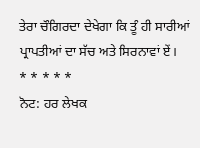ਤੇਰਾ ਚੌਗਿਰਦਾ ਦੇਖੇਗਾ ਕਿ ਤੂੰ ਹੀ ਸਾਰੀਆਂ ਪ੍ਰਾਪਤੀਆਂ ਦਾ ਸੱਚ ਅਤੇ ਸਿਰਨਾਵਾਂ ਏਂ।
* * * * *
ਨੋਟ: ਹਰ ਲੇਖਕ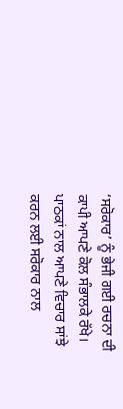‘ਸਰੋਕਾਰ’ ਨੂੰ ਭੇਜੀ ਗਈ ਰਚਨਾ ਦੀ ਕਾਪੀ ਆਪਣੇ ਕੋਲ ਸੰਭਾਲਕੇ ਰੱਖੇ।
ਪਾਠਕਾਂ ਨਾਲ ਆਪਣੇ ਵਿਚਾਰ ਸਾਂਝੇ ਕਰਨ ਲਈ ਸਰੋਕਾਰ ਨਾਲ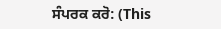ਸੰਪਰਕ ਕਰੋ: (This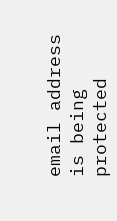email address is being protected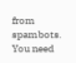from spambots. You need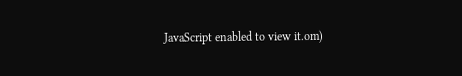JavaScript enabled to view it.om)